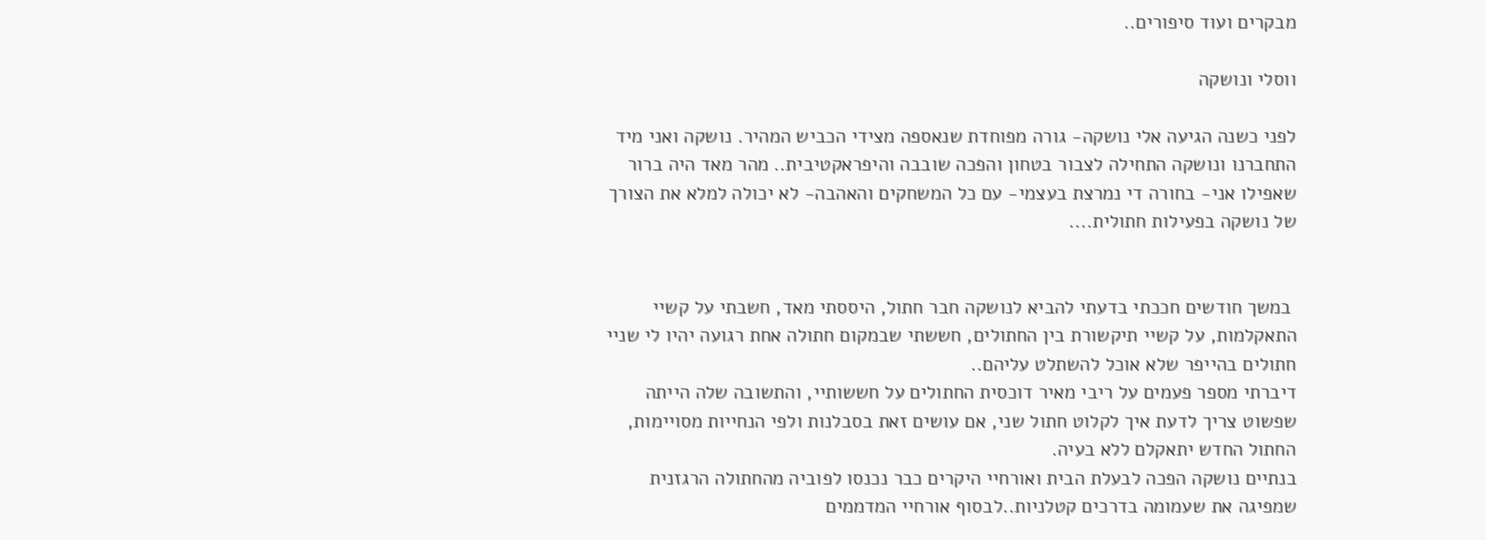מבקרים ועוד סיפורים..

ווסלי ונושקה

לפני כשנה הגיעה אלי נושקה- גורה מפוחדת שנאספה מצידי הכביש המהיר. נושקה ואני מיד התחברנו ונושקה התחילה לצבור בטחון והפכה שובבה והיפראקטיבית.. מהר מאד היה ברור    שאפילו אני- בחורה די נמרצת בעצמי- עם כל המשחקים והאהבה- לא יכולה למלא את הצורך של נושקה בפעילות חתולית....


 במשך חודשים חככתי בדעתי להביא לנושקה חבר חתול, היססתי מאד, חשבתי על קשיי  התאקלמות, על קשיי תיקשורת בין החתולים, חששתי שבמקום חתולה אחת רגועה יהיו לי שניי חתולים בהייפר שלא אוכל להשתלט עליהם..
דיברתי מספר פעמים על ריבי מאיר דוכסית החתולים על חששותיי, והתשובה שלה הייתה שפשוט צריך לדעת איך לקלוט חתול שני, אם עושים זאת בסבלנות ולפי הנחייות מסויימות, החתול החדש יתאקלם ללא בעיה.
בנתיים נושקה הפכה לבעלת הבית ואורחיי היקרים כבר נכנסו לפוביה מהחתולה הרגזנית שמפיגה את שעמומה בדרכים קטלניות..לבסוף אורחיי המדממים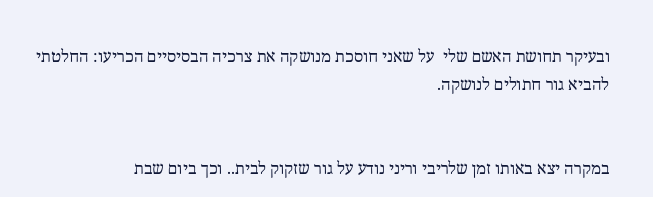ובעיקר תחושת האשם שלי  על שאני חוסכת מנושקה את צרכיה הבסיסיים הכריעו: החלטתי להביא גור חתולים לנושקה.


במקרה יצא באותו זמן שלריבי וריני נודע על גור שזקוק לבית.. וכך ביום שבת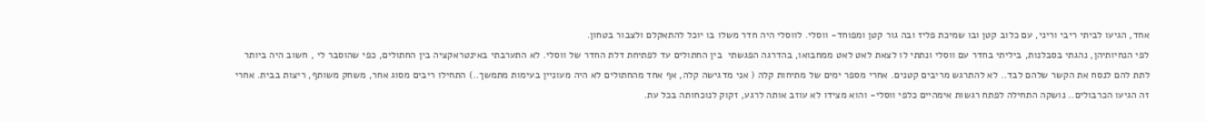אחד, הגיעו לביתי ריבי וריני, עם כלוב קטן ובו שמיכת פליז ובה גור קטן ומפוחד- ווסלי. לווסלי היה חדר משלו בו יוכל להתאקלם ולצבור בטחון.
לפי הנחיותיהן, נהגתי בסבלנות, ביליתי בחדר עם ווסלי ונתתי לו לצאת לאט לאט ממחבואו, בהדרגה הפגשתי  בין החתולים עד לפתיחת דלת החדר של ווסלי. לא התערבתי באינטראקציה בין החתולים, כפי שהוסבר לי , חשוב היה ביותר לתת להם לנסח את הקשר שלהם לבד.. לא להתרגש מריבים קטנים. אחרי מספר ימים של מתיחות קלה ( אני מדגישה קלה, אף אחד מהחתולים לא היה מעוניין בעימות מתמשך..) התחילו ריבים מסוג אחר, משחק משותף, ריצות בבית. אחרי זה הגיעו הכרבולים.. נושקה התחילה לפתח רגשות אימהיים כלפי ווסלי- והוא מצידו לא עוזב אותה לרגע, זקוק לנוכחותה בכל עת.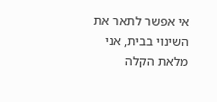אי אפשר לתאר את השינוי בבית, אני מלאת הקלה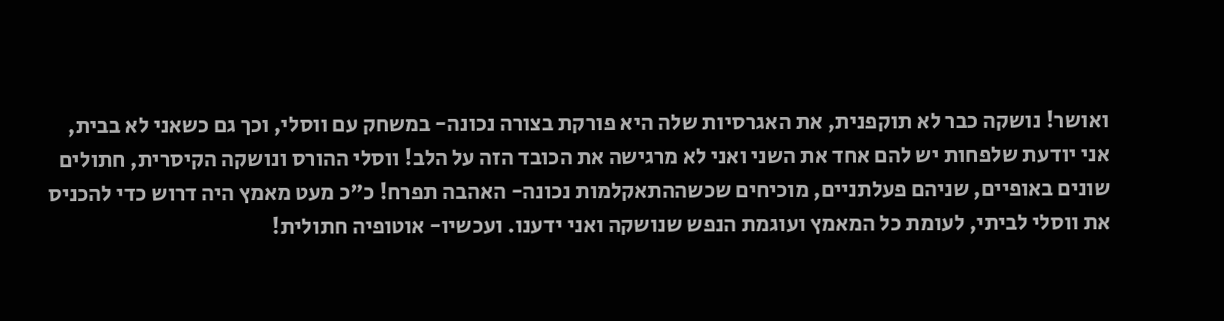ואושר! נושקה כבר לא תוקפנית, את האגרסיות שלה היא פורקת בצורה נכונה- במשחק עם ווסלי, וכך גם כשאני לא בבית, אני יודעת שלפחות יש להם אחד את השני ואני לא מרגישה את הכובד הזה על הלב! ווסלי ההורס ונושקה הקיסרית, חתולים שונים באופיים, שניהם פעלתניים, מוכיחים שכשההתאקלמות נכונה- האהבה תפרח! כ"כ מעט מאמץ היה דרוש כדי להכניס את ווסלי לביתי, לעומת כל המאמץ ועוגמת הנפש שנושקה ואני ידענו. ועכשיו- אוטופיה חתולית!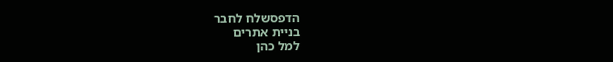הדפסשלח לחבר
בניית אתרים
למל כהן